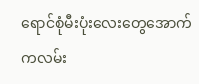ရောင်စုံမီးပုံးလေးတွေအောက်ကလမ်း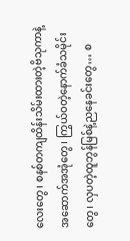လေးတွေ၊ စနစ်တကျထိန်းသိမ်းထားတဲ့ဗိသုကာနဲ့အဆောက်အအုံတွေ၊ ကြွယ်ဝတဲ့နောက်ခံသမိုင်းတွေ၊ လှပတဲ့ထူဘွန်မြစ်နဲ့ညနေခင်းတွေ… စ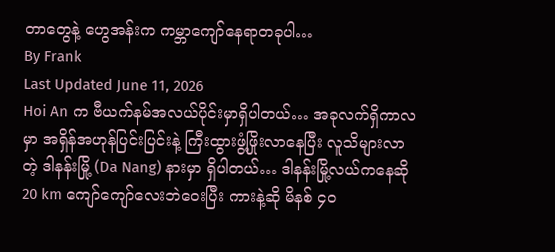တာတွေနဲ့ ဟွေအန်းက ကမ္ဘာကျော်နေရာတခုပါ…
By Frank
Last Updated June 11, 2026
Hoi An က ဗီယက်နမ်အလယ်ပိုင်းမှာရှိပါတယ်… အခုလက်ရှိကာလမှာ အရှိန်အဟုန်ပြင်းပြင်းနဲ့ ကြီးထွားဖွံ့ဖြိုးလာနေပြီး လူသိများလာတဲ့ ဒါနန်းမြို့ (Da Nang) နားမှာ ရှိပါတယ်… ဒါနန်းမြို့လယ်ကနေဆို 20 km ကျော်ကျော်လေးဘဲဝေးပြီး ကားနဲ့ဆို မိနစ် ၄၀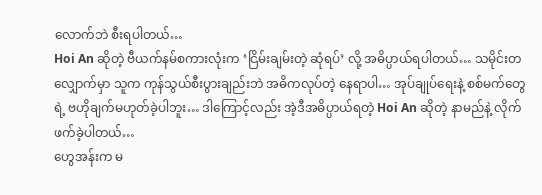လောက်ဘဲ စီးရပါတယ်…
Hoi An ဆိုတဲ့ ဗီယက်နမ်စကားလုံးက ‘ငြိမ်းချမ်းတဲ့ ဆုံရပ်’ လို့ အဓိပ္ပာယ်ရပါတယ်… သမိုင်းတလျှောက်မှာ သူက ကုန်သွယ်စီးပွားချည်းဘဲ အဓိကလုပ်တဲ့ နေရာပါ… အုပ်ချုပ်ရေးနဲ့ စစ်မက်တွေရဲ့ ဗဟိုချက်မဟုတ်ခဲ့ပါဘူး… ဒါကြောင့်လည်း အဲ့ဒီအဓိပ္ပာယ်ရတဲ့ Hoi An ဆိုတဲ့ နာမည်နဲ့ လိုက်ဖက်ခဲ့ပါတယ်…
ဟွေအန်းက မ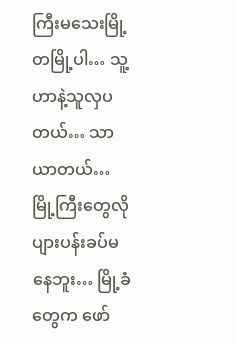ကြီးမသေးမြို့တမြို့ပါ… သူ့ဟာနဲ့သူလှပတယ်… သာယာတယ်… မြို့ကြီးတွေလို ပျားပန်းခပ်မနေဘူး… မြို့ခံတွေက ဖော်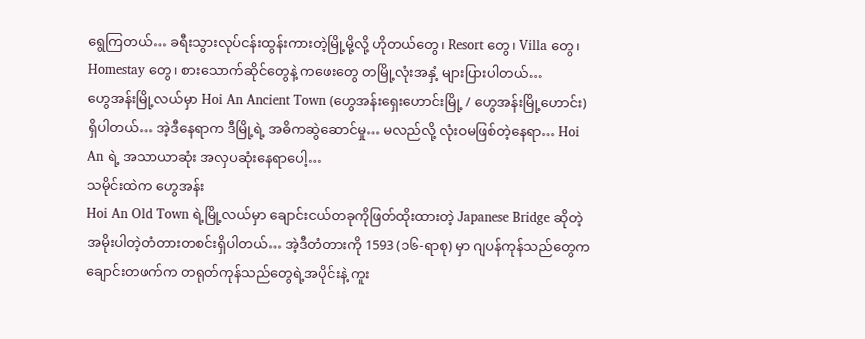ရွေကြတယ်… ခရီးသွားလုပ်ငန်းထွန်းကားတဲ့မြို့မို့လို့ ဟိုတယ်တွေ၊ Resort တွေ၊ Villa တွေ၊ Homestay တွေ၊ စားသောက်ဆိုင်တွေနဲ့ ကဖေးတွေ တမြို့လုံးအနှံ့ များပြားပါတယ်…
ဟွေအန်းမြို့လယ်မှာ Hoi An Ancient Town (ဟွေအန်းရှေးဟောင်းမြို့ / ဟွေအန်းမြို့ဟောင်း) ရှိပါတယ်… အဲ့ဒီနေရာက ဒီမြို့ရဲ့ အဓိကဆွဲဆောင်မှု… မလည်လို့ လုံးဝမဖြစ်တဲ့နေရာ… Hoi An ရဲ့ အသာယာဆုံး အလှပဆုံးနေရာပေါ့…
သမိုင်းထဲက ဟွေအန်း
Hoi An Old Town ရဲ့မြို့လယ်မှာ ချောင်းငယ်တခုကိုဖြတ်ထိုးထားတဲ့ Japanese Bridge ဆိုတဲ့ အမိုးပါတဲ့တံတားတစင်းရှိပါတယ်… အဲ့ဒီတံတားကို 1593 (၁၆-ရာစု) မှာ ဂျပန်ကုန်သည်တွေက ချောင်းတဖက်က တရုတ်ကုန်သည်တွေရဲ့အပိုင်းနဲ့ ကူး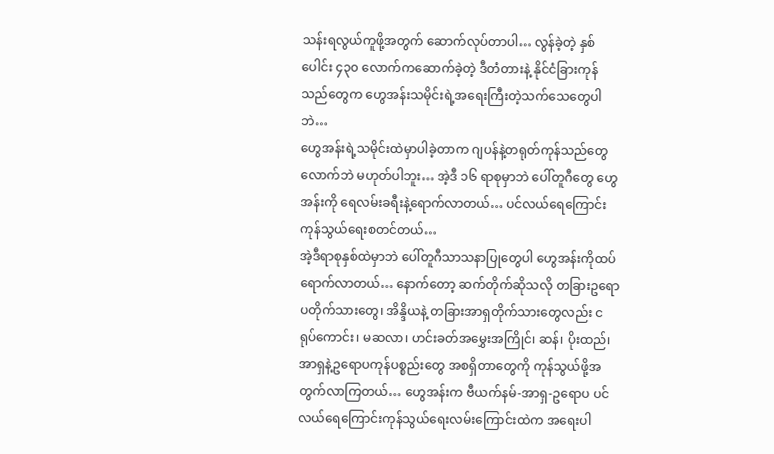သန်းရလွယ်ကူဖို့အတွက် ဆောက်လုပ်တာပါ… လွန်ခဲ့တဲ့ နှစ်ပေါင်း ၄၃၀ လောက်ကဆောက်ခဲ့တဲ့ ဒီတံတားနဲ့ နိုင်ငံခြားကုန်သည်တွေက ဟွေအန်းသမိုင်းရဲ့အရေးကြီးတဲ့သက်သေတွေပါဘဲ…
ဟွေအန်းရဲ့သမိုင်းထဲမှာပါခဲ့တာက ဂျပန်နဲ့တရုတ်ကုန်သည်တွေလောက်ဘဲ မဟုတ်ပါဘူး… အဲ့ဒီ ၁၆ ရာစုမှာဘဲ ပေါ်တူဂီတွေ ဟွေအန်းကို ရေလမ်းခရီးနဲ့ရောက်လာတယ်… ပင်လယ်ရေကြောင်းကုန်သွယ်ရေးစတင်တယ်…
အဲ့ဒီရာစုနှစ်ထဲမှာဘဲ ပေါ်တူဂီသာသနာပြုတွေပါ ဟွေအန်းကိုထပ်ရောက်လာတယ်… နောက်တော့ ဆက်တိုက်ဆိုသလို တခြားဥရောပတိုက်သားတွေ၊ အိန္ဒိယနဲ့ တခြားအာရှတိုက်သားတွေလည်း ငရုပ်ကောင်း၊ မဆလာ၊ ဟင်းခတ်အမွှေးအကြိုင်၊ ဆန်၊ ပိုးထည်၊ အာရှနဲ့ဥရောပကုန်ပစ္စည်းတွေ အစရှိတာတွေကို ကုန်သွယ်ဖို့အတွက်လာကြတယ်… ဟွေအန်းက ဗီယက်နမ်-အာရှ-ဥရောပ ပင်လယ်ရေကြောင်းကုန်သွယ်ရေးလမ်းကြောင်းထဲက အရေးပါ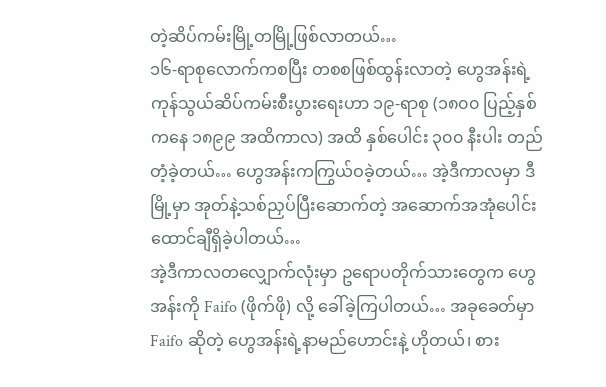တဲ့ဆိပ်ကမ်းမြို့တမြို့ဖြစ်လာတယ်…
၁၆-ရာစုလောက်ကစပြီး တစစဖြစ်ထွန်းလာတဲ့ ဟွေအန်းရဲ့ကုန်သွယ်ဆိပ်ကမ်းစီးပွားရေးဟာ ၁၉-ရာစု (၁၈၀၀ ပြည့်နှစ်ကနေ ၁၈၉၉ အထိကာလ) အထိ နှစ်ပေါင်း ၃၀၀ နီးပါး တည်တံ့ခဲ့တယ်… ဟွေအန်းကကြွယ်ဝခဲ့တယ်… အဲ့ဒီကာလမှာ ဒီမြို့မှာ အုတ်နဲ့သစ်ညှပ်ပြီးဆောက်တဲ့ အဆောက်အအုံပေါင်းထောင်ချီရှိခဲ့ပါတယ်…
အဲ့ဒီကာလတလျှောက်လုံးမှာ ဥရောပတိုက်သားတွေက ဟွေအန်းကို Faifo (ဖိုက်ဖို) လို့ ခေါ်ခဲ့ကြပါတယ်… အခုခေတ်မှာ Faifo ဆိုတဲ့ ဟွေအန်းရဲ့နာမည်ဟောင်းနဲ့ ဟိုတယ်၊ စား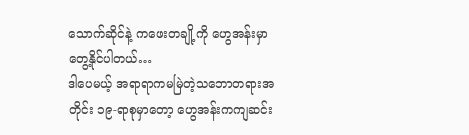သောက်ဆိုင်နဲ့ ကဖေးတချို့ကို ဟွေအန်းမှာတွေ့နိုင်ပါတယ်…
ဒါပေမယ့် အရာရာကမမြဲတဲ့သဘောတရားအတိုင်း ၁၉-ရာစုမှာတော့ ဟွေအန်းကကျဆင်း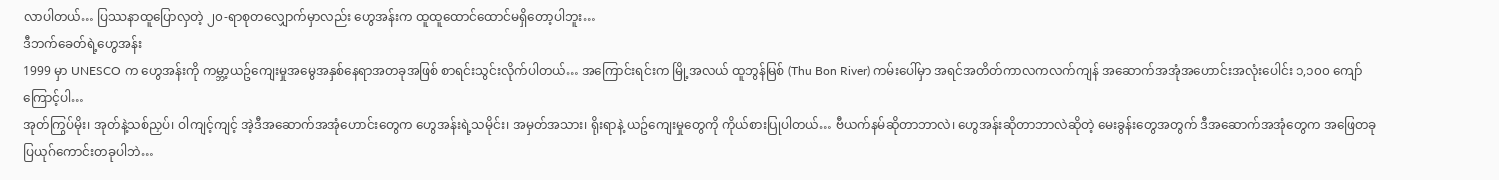လာပါတယ်… ပြဿနာထူပြောလှတဲ့ ၂၀-ရာစုတလျှောက်မှာလည်း ဟွေအန်းက ထူထူထောင်ထောင်မရှိတော့ပါဘူး…
ဒီဘက်ခေတ်ရဲ့ဟွေအန်း
1999 မှာ UNESCO က ဟွေအန်းကို ကမ္ဘာ့ယဥ်ကျေးမှုအမွေအနှစ်နေရာအတခုအဖြစ် စာရင်းသွင်းလိုက်ပါတယ်… အကြောင်းရင်းက မြို့အလယ် ထူဘွန်မြစ် (Thu Bon River) ကမ်းပေါ်မှာ အရင်အတိတ်ကာလကလက်ကျန် အဆောက်အအုံအဟောင်းအလုံးပေါင်း ၁,၁၀၀ ကျော်ကြောင့်ပါ…
အုတ်ကြွပ်မိုး၊ အုတ်နဲ့သစ်ညှပ်၊ ဝါကျင့်ကျင့် အဲ့ဒီအဆောက်အအုံဟောင်းတွေက ဟွေအန်းရဲ့သမိုင်း၊ အမှတ်အသား၊ ရိုးရာနဲ့ ယဥ်ကျေးမှုတွေကို ကိုယ်စားပြုပါတယ်… ဗီယက်နမ်ဆိုတာဘာလဲ၊ ဟွေအန်းဆိုတာဘာလဲဆိုတဲ့ မေးခွန်းတွေအတွက် ဒီအဆောက်အအုံတွေက အဖြေတခု ပြယုဂ်ကောင်းတခုပါဘဲ…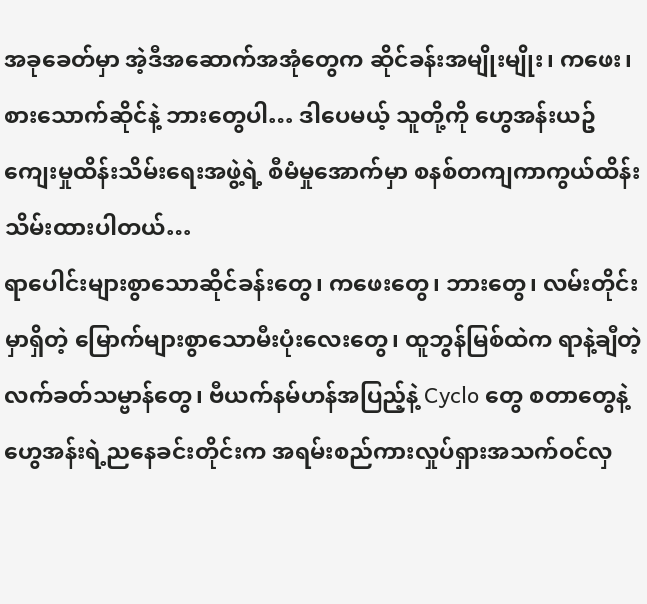အခုခေတ်မှာ အဲ့ဒီအဆောက်အအုံတွေက ဆိုင်ခန်းအမျိုးမျိုး၊ ကဖေး၊ စားသောက်ဆိုင်နဲ့ ဘားတွေပါ… ဒါပေမယ့် သူတို့ကို ဟွေအန်းယဥ်ကျေးမှုထိန်းသိမ်းရေးအဖွဲ့ရဲ့ စီမံမှုအောက်မှာ စနစ်တကျကာကွယ်ထိန်းသိမ်းထားပါတယ်…
ရာပေါင်းများစွာသောဆိုင်ခန်းတွေ၊ ကဖေးတွေ၊ ဘားတွေ၊ လမ်းတိုင်းမှာရှိတဲ့ မြောက်များစွာသောမီးပုံးလေးတွေ၊ ထူဘွန်မြစ်ထဲက ရာနဲ့ချီတဲ့ လက်ခတ်သမ္ဗာန်တွေ၊ ဗီယက်နမ်ဟန်အပြည့်နဲ့ Cyclo တွေ စတာတွေနဲ့ ဟွေအန်းရဲ့ညနေခင်းတိုင်းက အရမ်းစည်ကားလှုပ်ရှားအသက်ဝင်လှ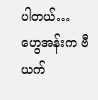ပါတယ်… ဟွေအန်းက ဗီယက်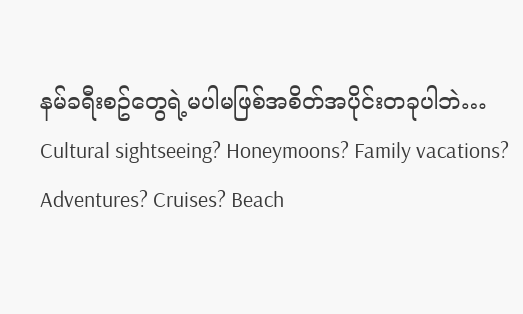နမ်ခရီးစဥ်တွေရဲ့မပါမဖြစ်အစိတ်အပိုင်းတခုပါဘဲ…
Cultural sightseeing? Honeymoons? Family vacations? Adventures? Cruises? Beach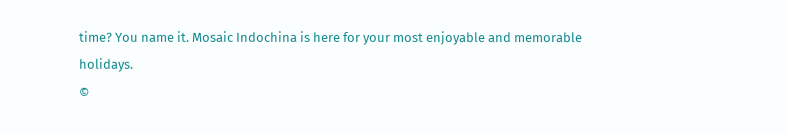time? You name it. Mosaic Indochina is here for your most enjoyable and memorable holidays.
©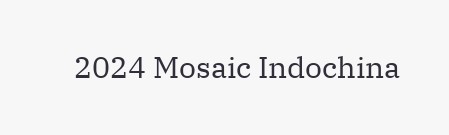2024 Mosaic Indochina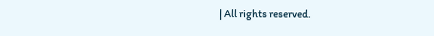| All rights reserved.